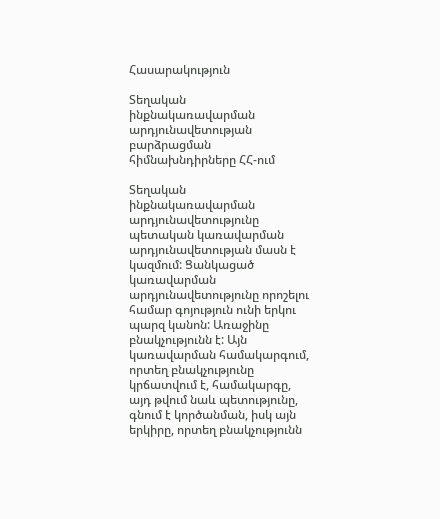Հասարակություն

Տեղական ինքնակառավարման արդյունավետության բարձրացման հիմնախնդիրները ՀՀ-ում

Տեղական ինքնակառավարման արդյունավետությունը պետական կառավարման արդյունավետության մասն է կազմում: Ցանկացած կառավարման արդյունավետությունը որոշելու համար գոյություն ունի երկու պարզ կանոն: Առաջինը բնակչությունն է: Այն կառավարման համակարգում, որտեղ բնակչությունը կրճատվում է, համակարգը, այդ թվում նաև պետությունը, գնում է կործանման, իսկ այն երկիրը, որտեղ բնակչությունն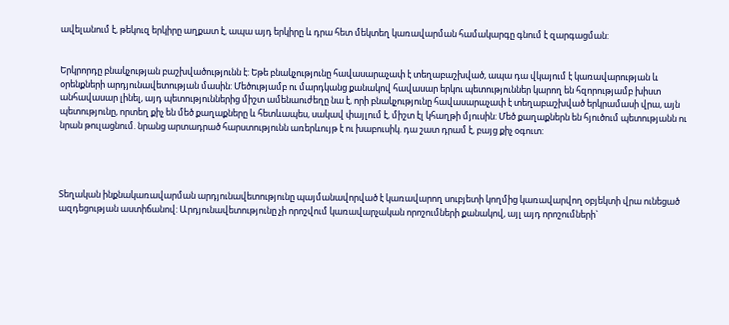ավելանում է, թեկուզ երկիրը աղքատ է, ապա այդ երկիրը և դրա հետ մեկտեղ կառավարման համակարգը գնում է զարգացման:


Երկրորդը բնակչության բաշխվածությունն է: Եթե բնակչությունը հավասարաչափ է տեղաբաշխված, ապա դա վկայում է կառավարության և օրենքների արդյունավետության մասին: Մեծությամբ ու մարդկանց քանակով հավասար երկու պետություններ կարող են հզորությամբ խիստ անհավասար լինել, այդ պետություններից միշտ ամենաուժեղը նա է, որի բնակչությունը հավասարաչափ է տեղաբաշխված երկրամասի վրա, այն պետությունը, որտեղ քիչ են մեծ քաղաքները և հետևապես, սակավ փայլում է, միշտ էլ կհաղթի մյուսին: Մեծ քաղաքներն են հյուծում պետությանն ու նրան թուլացնում. նրանց արտադրած հարստությունն առերևույթ է ու խաբուսիկ. դա շատ դրամ է, բայց քիչ օգուտ:




Տեղական ինքնակառավարման արդյունավետությունը պայմանավորված է կառավարող սուբյետի կողմից կառավարվող օբյեկտի վրա ունեցած ազդեցության աստիճանով: Արդյունավետությունը չի որոշվում կառավարչական որոշումների քանակով, այլ այդ որոշումների`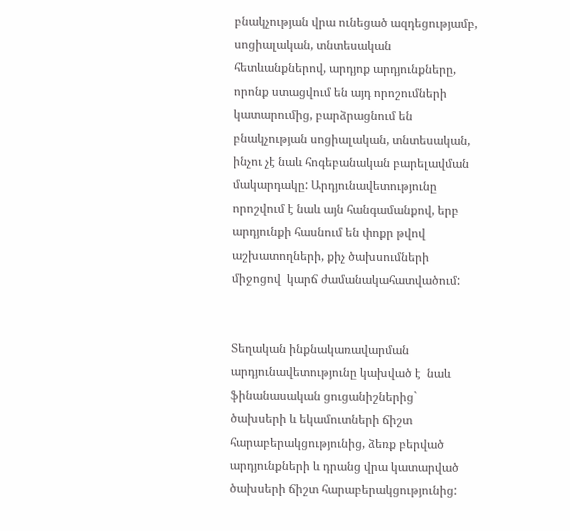բնակչության վրա ունեցած ազդեցությամբ, սոցիալական, տնտեսական հետևանքներով, արդյոք արդյունքները, որոնք ստացվում են այդ որոշումների կատարումից, բարձրացնում են բնակչության սոցիալական, տնտեսական, ինչու չէ նաև հոգեբանական բարելավման մակարդակը: Արդյունավետությունը որոշվում է նաև այն հանգամանքով, երբ արդյունքի հասնում են փոքր թվով աշխատողների, քիչ ծախսումների միջոցով  կարճ ժամանակահատվածում:


Տեղական ինքնակառավարման արդյունավետությունը կախված է  նաև ֆինանասական ցուցանիշներից` ծախսերի և եկամուտների ճիշտ հարաբերակցությունից, ձեռք բերված արդյունքների և դրանց վրա կատարված ծախսերի ճիշտ հարաբերակցությունից: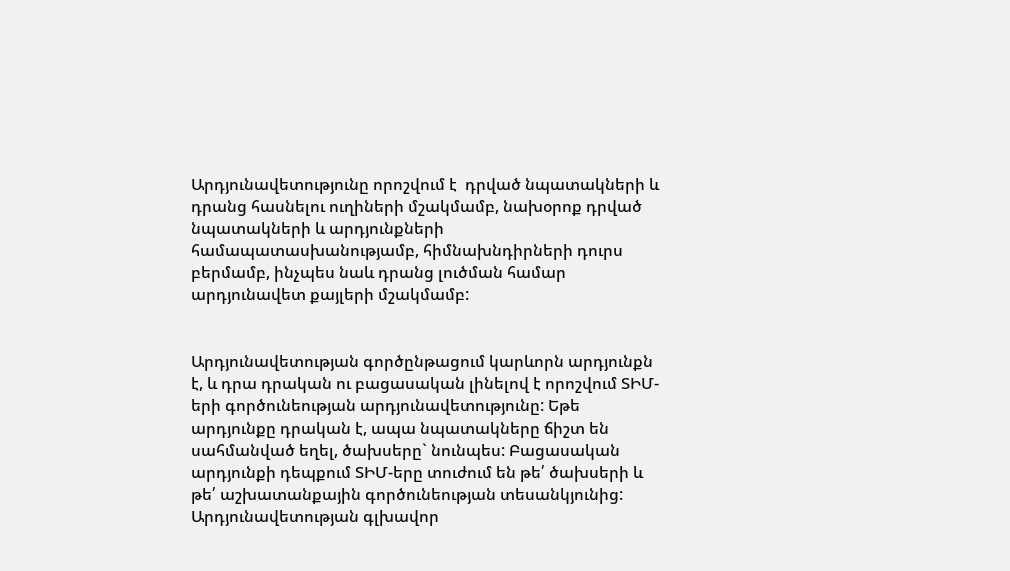Արդյունավետությունը որոշվում է  դրված նպատակների և դրանց հասնելու ուղիների մշակմամբ, նախօրոք դրված նպատակների և արդյունքների համապատասխանությամբ, հիմնախնդիրների դուրս բերմամբ, ինչպես նաև դրանց լուծման համար արդյունավետ քայլերի մշակմամբ:


Արդյունավետության գործընթացում կարևորն արդյունքն է, և դրա դրական ու բացասական լինելով է որոշվում ՏԻՄ-երի գործունեության արդյունավետությունը: Եթե արդյունքը դրական է, ապա նպատակները ճիշտ են սահմանված եղել, ծախսերը` նունպես: Բացասական արդյունքի դեպքում ՏԻՄ-երը տուժում են թե՛ ծախսերի և թե՛ աշխատանքային գործունեության տեսանկյունից:           Արդյունավետության գլխավոր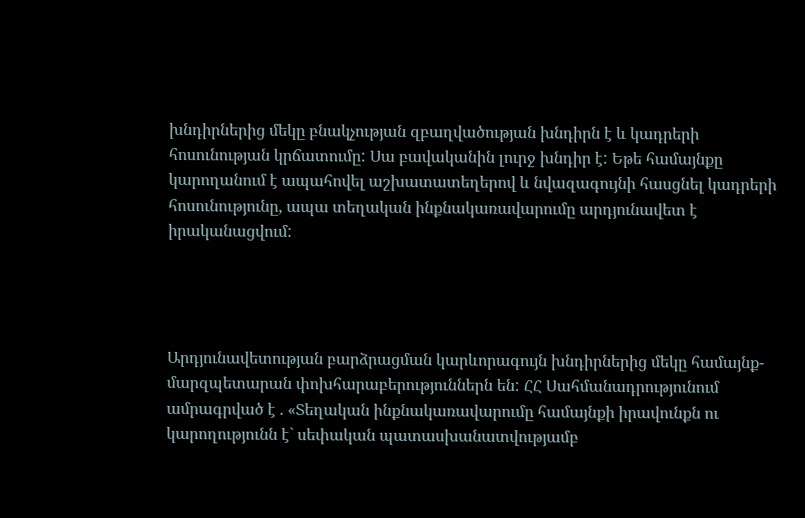խնդիրներից մեկը բնակչության զբաղվածության խնդիրն է և կադրերի հոսունության կրճատումը: Սա բավականին լուրջ խնդիր է: Եթե համայնքը կարողանում է ապահովել աշխատատեղերով և նվազագույնի հասցնել կադրերի հոսունությունը, ապա տեղական ինքնակառավարումը արդյունավետ է իրականացվում:




Արդյունավետության բարձրացման կարևորագույն խնդիրներից մեկը համայնք- մարզպետարան փոխհարաբերություններն են: ՀՀ Սահմանադրությունում ամրագրված է . «Տեղական ինքնակառավարումը համայնքի իրավունքն ու կարողությունն է` սեփական պատասխանատվությամբ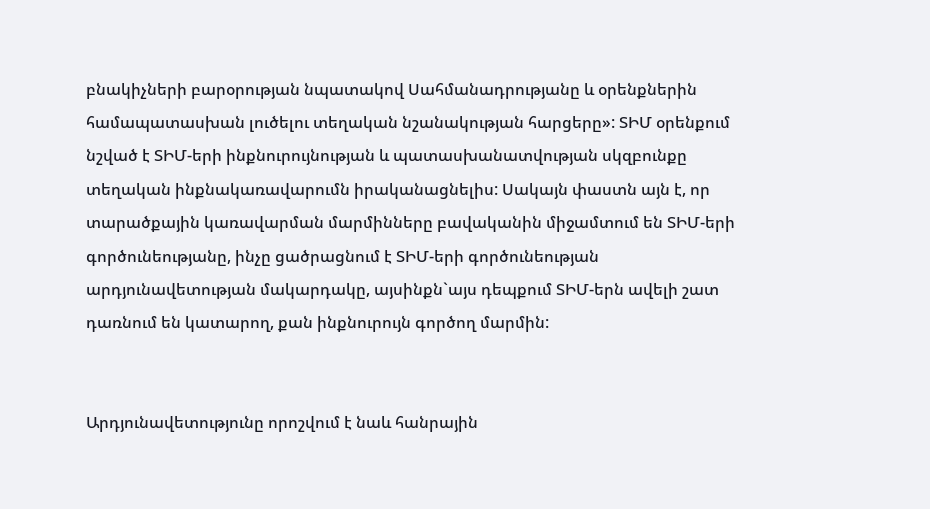բնակիչների բարօրության նպատակով Սահմանադրությանը և օրենքներին համապատասխան լուծելու տեղական նշանակության հարցերը»: ՏԻՄ օրենքում նշված է ՏԻՄ-երի ինքնուրույնության և պատասխանատվության սկզբունքը տեղական ինքնակառավարումն իրականացնելիս: Սակայն փաստն այն է, որ տարածքային կառավարման մարմինները բավականին միջամտում են ՏԻՄ-երի գործունեությանը, ինչը ցածրացնում է ՏԻՄ-երի գործունեության արդյունավետության մակարդակը, այսինքն`այս դեպքում ՏԻՄ-երն ավելի շատ դառնում են կատարող, քան ինքնուրույն գործող մարմին:


Արդյունավետությունը որոշվում է նաև հանրային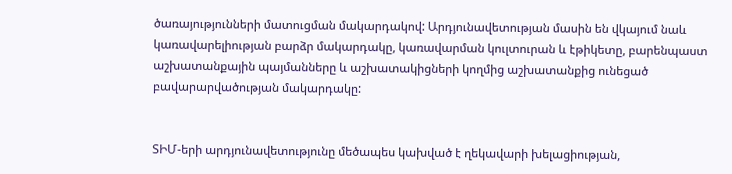ծառայությունների մատուցման մակարդակով: Արդյունավետության մասին են վկայում նաև կառավարելիության բարձր մակարդակը, կառավարման կուլտուրան և էթիկետը, բարենպաստ աշխատանքային պայմանները և աշխատակիցների կողմից աշխատանքից ունեցած բավարարվածության մակարդակը:


ՏԻՄ-երի արդյունավետությունը մեծապես կախված է ղեկավարի խելացիության,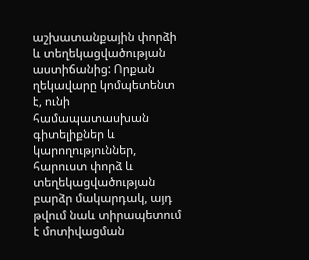աշխատանքային փորձի և տեղեկացվածության աստիճանից: Որքան ղեկավարը կոմպետենտ է, ունի համապատասխան գիտելիքներ և կարողություններ, հարուստ փորձ և տեղեկացվածության բարձր մակարդակ, այդ թվում նաև տիրապետում է մոտիվացման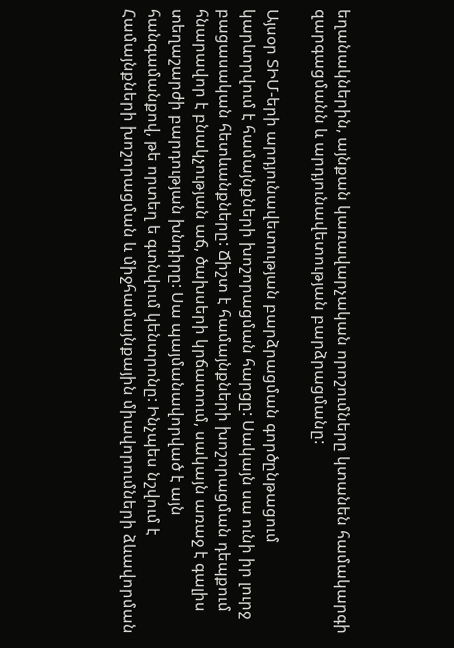եղանակներին, այնքան կառավարչական որոշումները կտանեն համակարգի զարգացմանն և արդյունավետության բարձրացմանը:

Այսօր ՏԻՄ-երի արդյունավետության բարձրացման գործընթացում կարևորվում է համայնքների խոշորացման հարցը: Սակայն սա ունի իր լուրջ բացասական հետևանքները: Ճիշտ է համայնքների խոշորացման դեպքում հնարավոր է բնակչության աճ, ծախսերի կրճատում, սակայն առաջ է գալիս տեղաշարժի բարդության խնդիրը: Սա պայմանավորված է այն հանգամանքով, թե որտեղ ե գտնվում կենտրոնը: Ինչպես նշվում է Համայնքների խոշորացման և միջհամայնքային միավորումների ձևավորման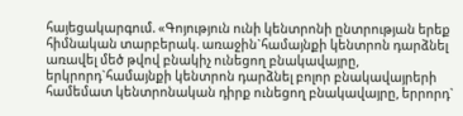հայեցակարգում. «Գոյություն ունի կենտրոնի ընտրության երեք հիմնական տարբերակ. առաջին`համայնքի կենտրոն դարձնել առավել մեծ թվով բնակիչ ունեցող բնակավայրը, երկրորդ`համայնքի կենտրոն դարձնել բոլոր բնակավայրերի համեմատ կենտրոնական դիրք ունեցող բնակավայրը, երրորդ`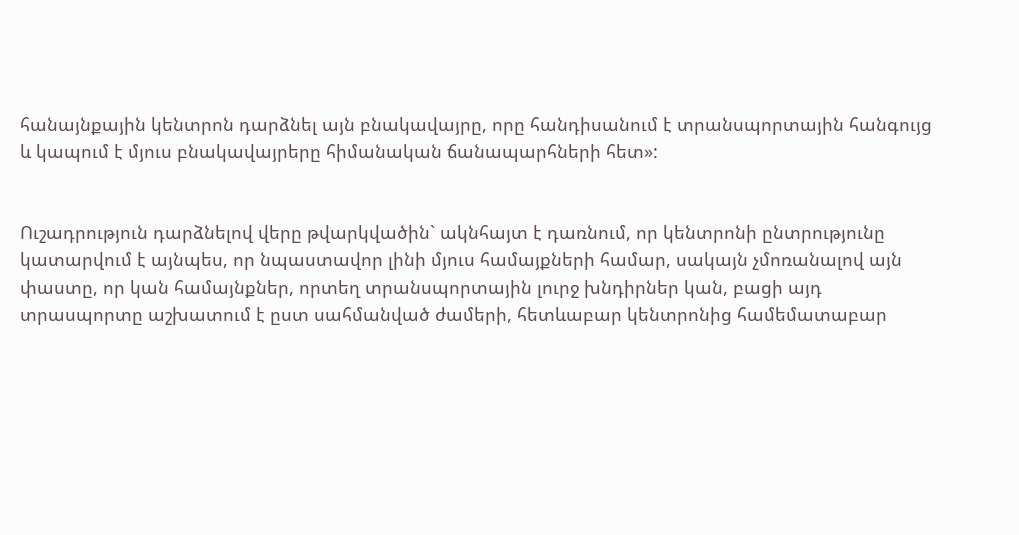հանայնքային կենտրոն դարձնել այն բնակավայրը, որը հանդիսանում է տրանսպորտային հանգույց և կապում է մյուս բնակավայրերը հիմանական ճանապարհների հետ»:


Ուշադրություն դարձնելով վերը թվարկվածին` ակնհայտ է դառնում, որ կենտրոնի ընտրությունը կատարվում է այնպես, որ նպաստավոր լինի մյուս համայքների համար, սակայն չմոռանալով այն փաստը, որ կան համայնքներ, որտեղ տրանսպորտային լուրջ խնդիրներ կան, բացի այդ տրասպորտը աշխատում է ըստ սահմանված ժամերի, հետևաբար կենտրոնից համեմատաբար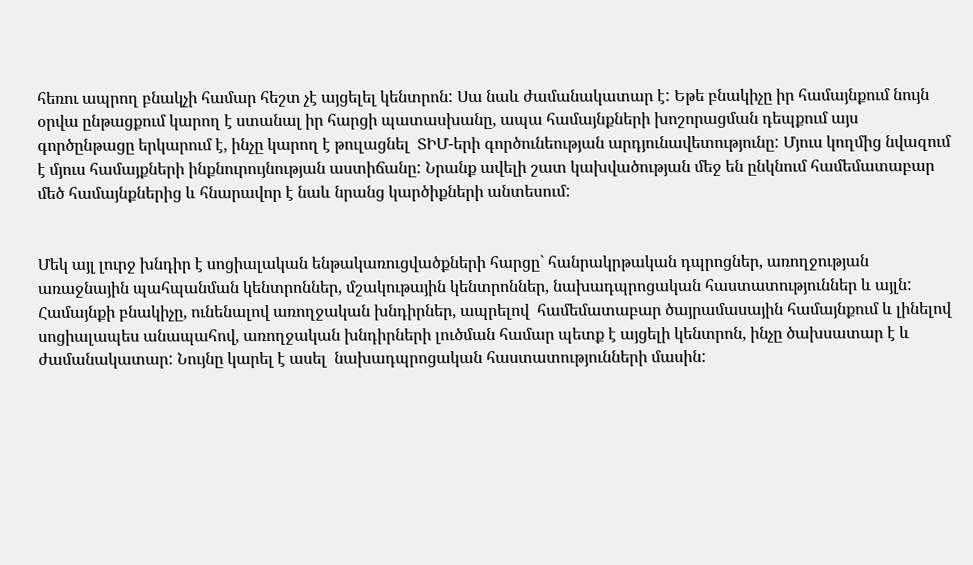հեռու ապրող բնակչի համար հեշտ չէ այցելել կենտրոն: Սա նաև ժամանակատար է: Եթե բնակիչը իր համայնքում նույն օրվա ընթացքում կարող է ստանալ իր հարցի պատասխանը, ապա համայնքների խոշորացման դեպքում այս գործընթացը երկարում է, ինչը կարող է թուլացնել  ՏԻՄ-երի գործունեության արդյունավետությունը: Մյուս կողմից նվազում է մյուս համայքների ինքնուրույնության աստիճանը: Նրանք ավելի շատ կախվածության մեջ են ընկնում համեմատաբար մեծ համայնքներից և հնարավոր է նաև նրանց կարծիքների անտեսում:


Մեկ այլ լուրջ խնդիր է սոցիալական ենթակառուցվածքների հարցը` հանրակրթական դպրոցներ, առողջության առաջնային պահպանման կենտրոններ, մշակութային կենտրոններ, նախադպրոցական հաստատություններ և այլն: Համայնքի բնակիչը, ունենալով առողջական խնդիրներ, ապրելով  համեմատաբար ծայրամասային համայնքում և լինելով սոցիալապես անապահով, առողջական խնդիրների լուծման համար պետք է այցելի կենտրոն, ինչը ծախսատար է և ժամանակատար: Նույնը կարել է ասել  նախադպրոցական հաստատությունների մասին: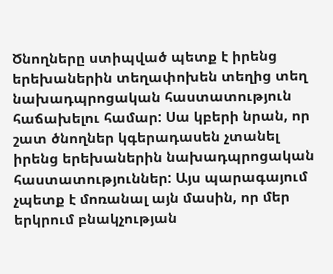Ծնողները ստիպված պետք է իրենց երեխաներին տեղափոխեն տեղից տեղ նախադպրոցական հաստատություն հաճախելու համար: Սա կբերի նրան, որ շատ ծնողներ կգերադասեն չտանել իրենց երեխաներին նախադպրոցական հաստատություններ: Այս պարագայում չպետք է մոռանալ այն մասին, որ մեր երկրում բնակչության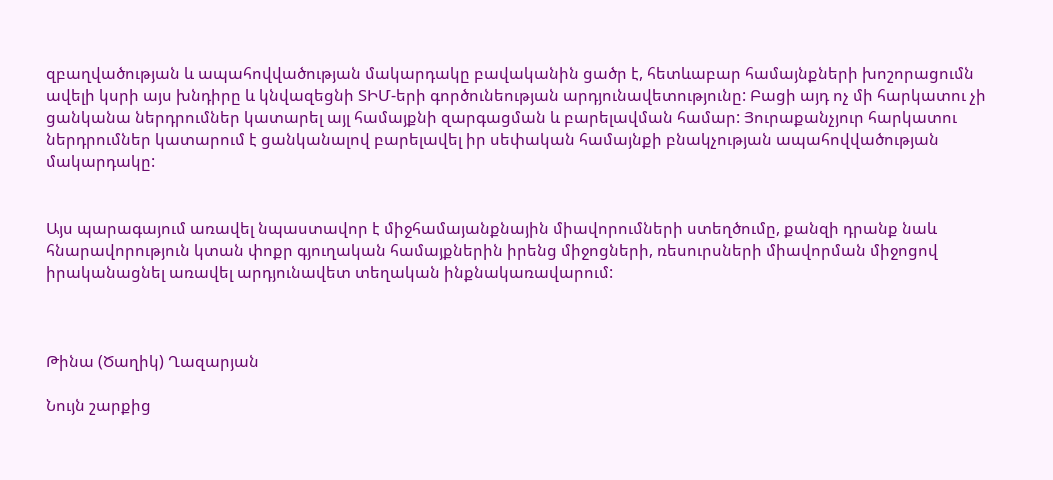զբաղվածության և ապահովվածության մակարդակը բավականին ցածր է, հետևաբար համայնքների խոշորացումն ավելի կսրի այս խնդիրը և կնվազեցնի ՏԻՄ-երի գործունեության արդյունավետությունը: Բացի այդ ոչ մի հարկատու չի ցանկանա ներդրումներ կատարել այլ համայքնի զարգացման և բարելավման համար: Յուրաքանչյուր հարկատու ներդրումներ կատարում է ցանկանալով բարելավել իր սեփական համայնքի բնակչության ապահովվածության մակարդակը:


Այս պարագայում առավել նպաստավոր է միջհամայանքնային միավորումների ստեղծումը, քանզի դրանք նաև հնարավորություն կտան փոքր գյուղական համայքներին իրենց միջոցների, ռեսուրսների միավորման միջոցով իրականացնել առավել արդյունավետ տեղական ինքնակառավարում:



Թինա (Ծաղիկ) Ղազարյան

Նույն շարքից